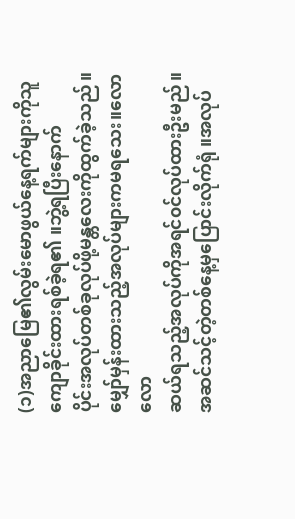(၁)အညာမြေ၏လွမ်းမောဖွယ်နေ့ရက်များကိုသူ ကျောခိုင်းထားရစ်ခဲ့ရ၏ ။ဘွဲ့ရပြီးနောက်
ပိုင်းအလုပ်တစ်ခုလုပ်ဖို့မန္တလေးကိုထွက်ခဲ့သည်။မျှော်မှန်းထားသည့်အလုပ်များကမရသေး။လောလော
ဆယ်ရသည့်အလုပ်ကိုအရင်၀င်လုပ်ထားဦးမည်။အဆင်သင့်တဲ့တစ်နေ့မှပြောင်းလိုက်ရုံ ။အလုပ်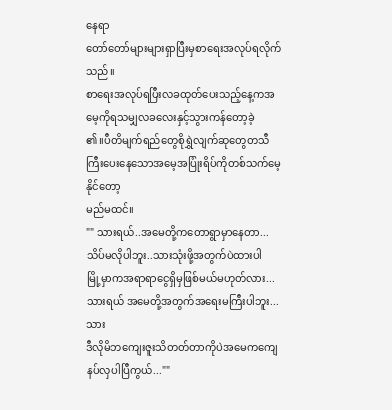နေရာ
တော်တော်များများရှာပြီးမှစာရေးအလုပ်ရလိုက်သည်။
စာရေးအလုပ်ရပြီးလခထုတ်ပေးသည့်နေ့ကအမေ့ကိုရသမျှလခလေးနှင့်သွားကန်တော့ခဲ့
၏။ပီတိမျက်ရည်တွေစိုရွှဲလျက်ဆုတွေတသီကြီးပေးနေသောအမေ့အပြုံးရိပ်ကိုတစ်သက်မေ့နိုင်တော့
မည်မထင်။
"" သားရယ်..အမေတို့ကတောရွာမှာနေတာ...သိပ်မလိုပါဘူး..သားသုံးဖို့အတွက်ပဲထားပါ
မြို့မှာကအရာရာငွေရှိမှဖြစ်မယ်မဟုတ်လား...သားရယ် အမေတို့အတွက်အရေးမကြီးပါဘူး...သား
ဒီလိုမိဘကျေးဇူးသိတတ်တာကိုပဲအမေကကျေနပ်လှပါပြီကွယ်...""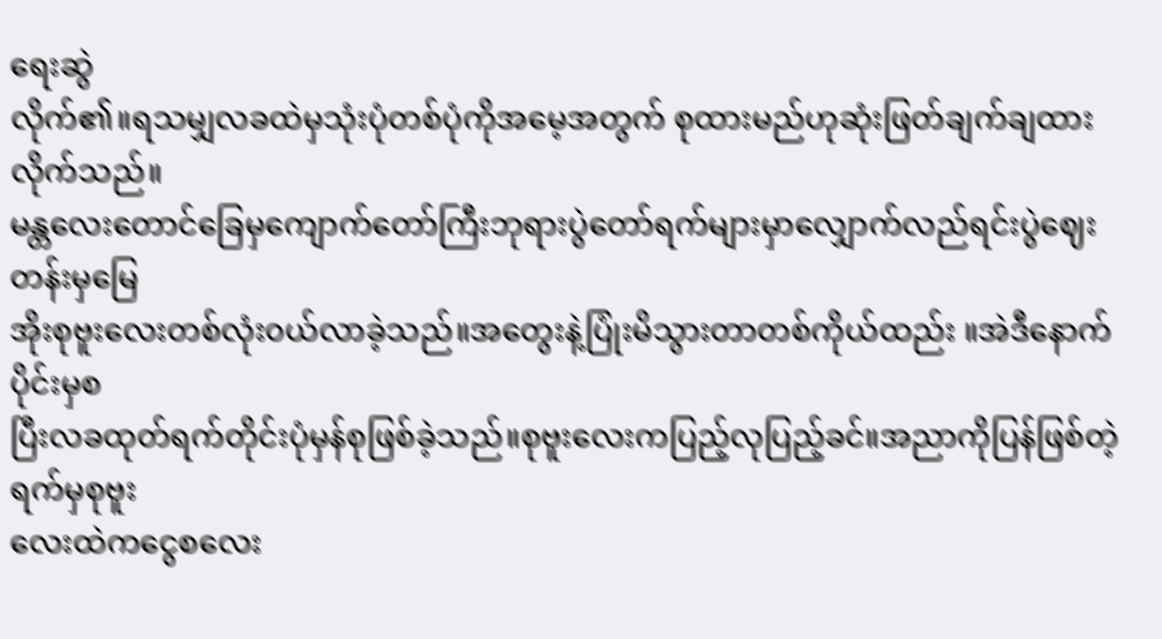ရေးဆွဲ
လိုက်၏။ရသမျှလခထဲမှသုံးပုံတစ်ပုံကိုအမေ့အတွက် စုထားမည်ဟုဆုံးဖြတ်ချက်ချထားလိုက်သည်။
မန္တလေးတောင်ခြေမှကျောက်တော်ကြီးဘုရားပွဲတော်ရက်များမှာလျှောက်လည်ရင်းပွဲဈေးတန်းမှမြေ
အိုးစုဗူးလေးတစ်လုံး၀ယ်လာခဲ့သည်။အတွေးနဲ့ပြုံးမိသွားတာတစ်ကိုယ်ထည်း ။အဲဒီနောက်ပိုင်းမှစ
ပြီးလခထုတ်ရက်တိုင်းပုံမှန်စုဖြစ်ခဲ့သည်။စုဗူးလေးကပြည့်လုပြည့်ခင်။အညာကိုပြန်ဖြစ်တဲ့ရက်မှစုဗူး
လေးထဲကငွေစလေး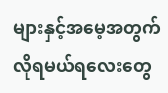များနှင့်အမေ့အတွက်လိုရမယ်ရလေးတွေ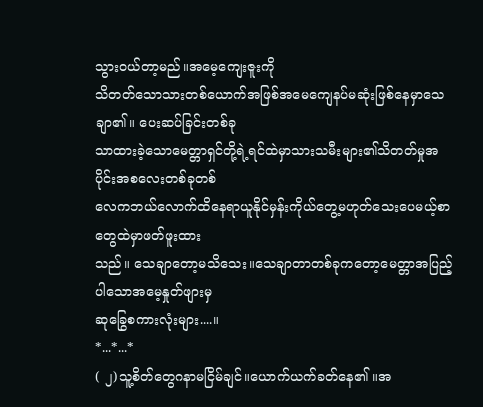သွား၀ယ်တာ့မည်။အမေ့ကျေးဇူးကို
သိတတ်သောသားတစ်ယောက်အဖြစ်အမေကျေနပ်မဆုံးဖြစ်နေမှာသေချာ၏။ ပေးဆပ်ခြင်းတစ်ခု
သာထားခဲ့သောမေတ္တာရှင်တို့ရဲ့ရင်ထဲမှာသားသမီးများ၏သိတတ်မှုအပိုင်းအစလေးတစ်ခုတစ်
လေကဘယ်လောက်ထိနေရာယူနိုင်မှန်းကိုယ်တွေ့မဟုတ်သေးပေမယ့်စာတွေထဲမှာဖတ်ဖူးထား
သည်။ သေချာတော့မသိသေး။သေချာတာတစ်ခုကတော့မေတ္တာအပြည့်ပါသောအမေ့နှုတ်ဖျားမှ
ဆုခြွေစကားလုံးများ....။
*...*...*
( ၂)သူ့စိတ်တွေဂနာမငြိမ်ချင်။ယောက်ယက်ခတ်နေ၏ ။အ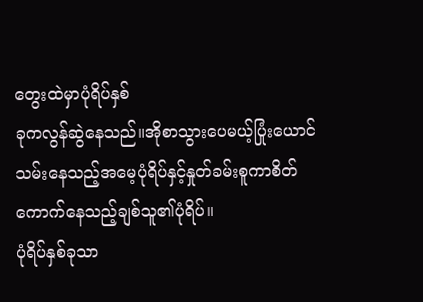တွေးထဲမှာပုံရိပ်နှစ်
ခုကလွန်ဆွဲနေသည်။အိုစာသွားပေမယ့်ပြုံးယောင်သမ်းနေသည့်အမေ့ပုံရိပ်နှင့်နှုတ်ခမ်းစူကာစိတ်
ကောက်နေသည့်ချစ်သူ၏ပုံရိပ်။
ပုံရိပ်နှစ်ခုသာ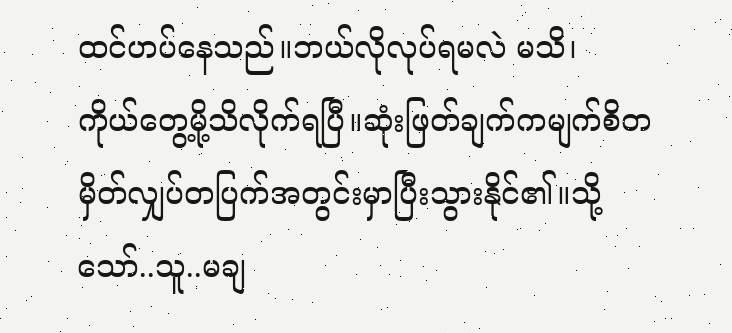ထင်ဟပ်နေသည်။ဘယ်လိုလုပ်ရမလဲ မသိ၊
ကိုယ်တွေ့မို့သိလိုက်ရပြီ။ဆုံးဖြတ်ချက်ကမျက်စိတမှိတ်လျှပ်တပြက်အတွင်းမှာပြီးသွားနိုင်၏။သို့
သော်..သူ..မချ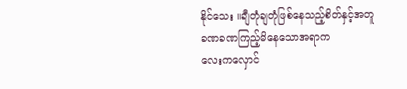နိုင်သေး ။ချီတုံချတုံဖြစ်နေသည့်စိတ်နှင့်အတူခဏခဏကြည့်မိနေသောအရာက
လေးကလှောင်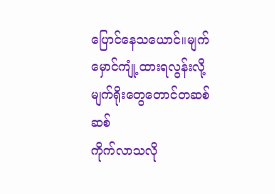ပြောင်နေသယောင်။မျက်မှောင်ကျုံ့ထားရလွန်းလို့မျက်ရိုးတွေတောင်တဆစ်ဆစ်
ကိုက်လာသလို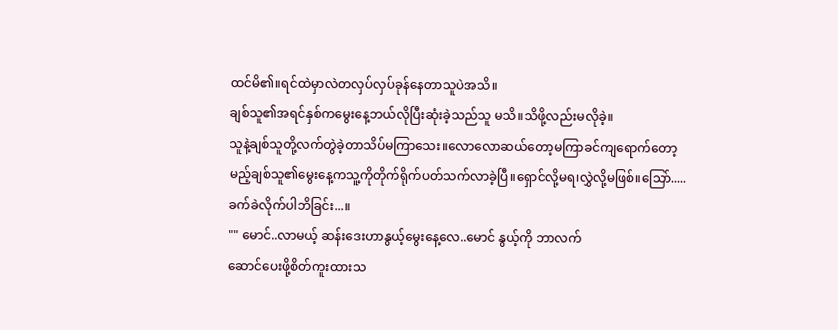ထင်မိ၏။ရင်ထဲမှာလဲတလှပ်လှပ်ခုန်နေတာသူပဲအသိ။
ချစ်သူ၏အရင်နှစ်ကမွေးနေ့ဘယ်လိုပြီးဆုံးခဲ့သည်သူ မသိ။သိဖို့လည်းမလိုခဲ့။
သူနဲ့ချစ်သူတို့လက်တွဲခဲ့တာသိပ်မကြာသေး။လောလောဆယ်တော့မကြာခင်ကျရောက်တော့
မည့်ချစ်သူ၏မွေးနေ့ကသူ့ကိုတိုက်ရိုက်ပတ်သက်လာခဲ့ပြီ။ရှောင်လို့မရ၊လွှဲလို့မဖြစ်။သြော်.....
ခက်ခဲလိုက်ပါဘိခြင်း...။
"" မောင်..လာမယ့် ဆန်းဒေးဟာနွယ့်မွေးနေ့လေ..မောင် နွယ့်ကို ဘာလက်
ဆောင်ပေးဖို့စိတ်ကူးထားသ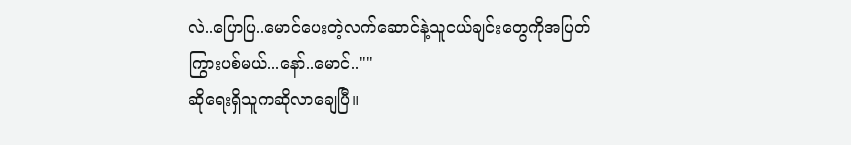လဲ..ပြောပြ..မောင်ပေးတဲ့လက်ဆောင်နဲ့သူငယ်ချင်းတွေကိုအပြတ်
ကြွားပစ်မယ်...နော်..မောင်..""
ဆိုရေးရှိသူကဆိုလာချေပြီ။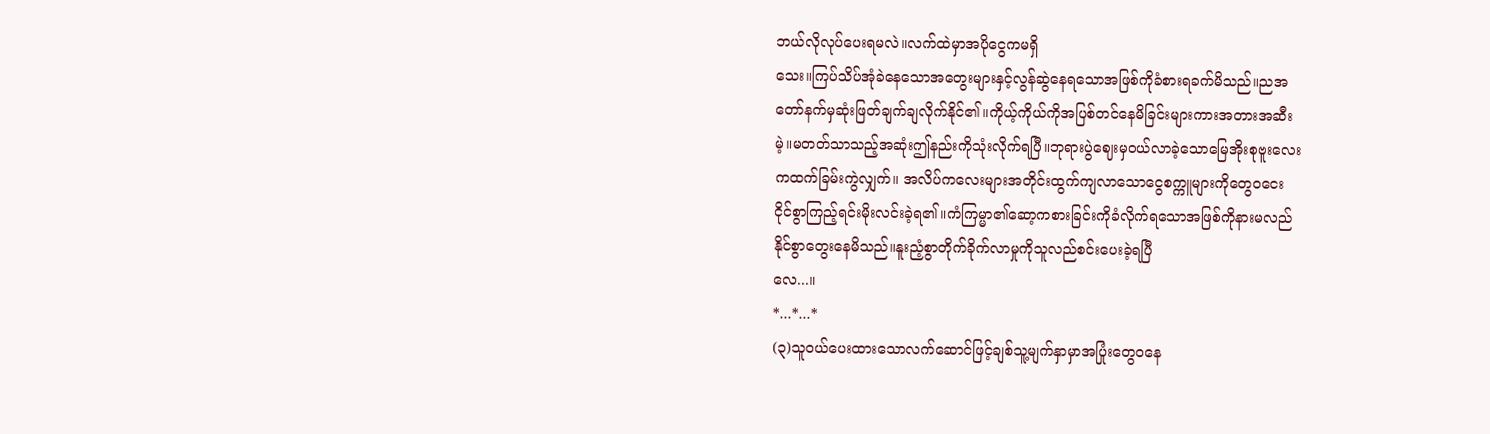ဘယ်လိုလုပ်ပေးရမလဲ။လက်ထဲမှာအပိုငွေကမရှိ
သေး။ကြပ်သိပ်အုံခဲနေသောအတွေးများနှင့်လွန်ဆွဲနေရသောအဖြစ်ကိုခံစားရခက်မိသည်။ညအ
တော်နက်မှဆုံးဖြတ်ချက်ချလိုက်နိုင်၏။ကိုယ့်ကိုယ်ကိုအပြစ်တင်နေမိခြင်းများကားအတားအဆီး
မဲ့။မတတ်သာသည့်အဆုံးဤနည်းကိုသုံးလိုက်ရပြီ။ဘုရားပွဲဈေးမှ၀ယ်လာခဲ့သောမြေအိုးစုဗူးလေး
ကထက်ခြမ်းကွဲလျှက်။ အလိပ်ကလေးများအတိုင်းထွက်ကျလာသောငွေစက္ကူများကိုတွေ၀ငေး
ငိုင်စွာကြည့်ရင်းမိုးလင်းခဲ့ရ၏။ကံကြမ္မာ၏ဆော့ကစားခြင်းကိုခံလိုက်ရသောအဖြစ်ကိုနားမလည်
နိုင်စွာတွေးနေမိသည်။နူးညံ့စွာတိုက်ခိုက်လာမှုကိုသူလည်စင်းပေးခဲ့ရပြီ
လေ...။
*...*...*
(၃)သူ၀ယ်ပေးထားသောလက်ဆောင်ဖြင့်ချစ်သူ့မျက်နှာမှာအပြုံးတွေ၀နေ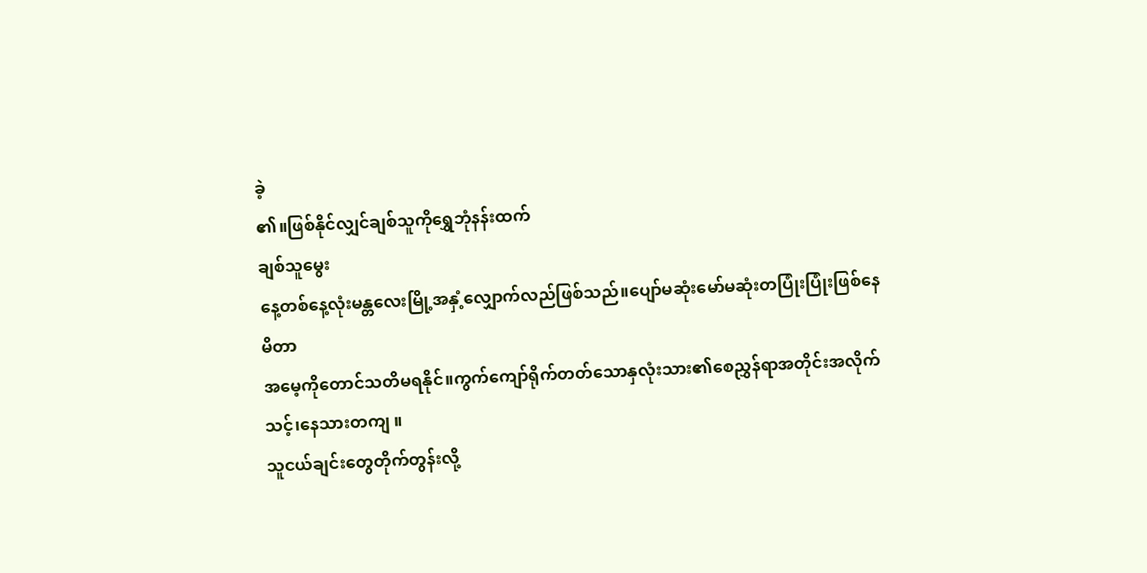ခဲ့
၏။ဖြစ်နိုင်လျှင်ချစ်သူကိုရွှေဘုံနန်းထက်
ချစ်သူမွေး
နေ့တစ်နေ့လုံးမန္တလေးမြို့အနှံ့လျှောက်လည်ဖြစ်သည်။ပျော်မဆုံးမော်မဆုံးတပြုံးပြုံးဖြစ်နေမိတာ
အမေ့ကိုတောင်သတိမရနိုင်။ကွက်ကျော်ရိုက်တတ်သောနှလုံးသား၏စေညွှန်ရာအတိုင်းအလိုက်
သင့်၊နေသားတကျ ။
သူငယ်ချင်းတွေတိုက်တွန်းလို့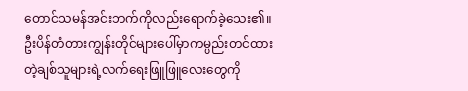တောင်သမန်အင်းဘက်ကိုလည်းရောက်ခဲ့သေး၏။
ဦးပိန်တံတားကျွန်းတိုင်များပေါ်မှာကမ္ပည်းတင်ထားတဲ့ချစ်သူများရဲ့လက်ရေးဖြူဖြူလေးတွေကို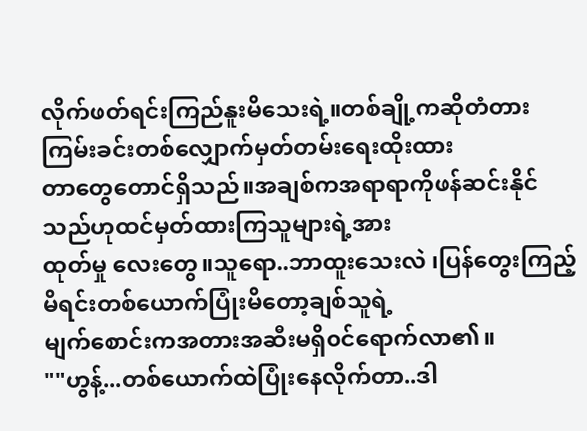လိုက်ဖတ်ရင်းကြည်နူးမိသေးရဲ့။တစ်ချို့ကဆိုတံတားကြမ်းခင်းတစ်လျှောက်မှတ်တမ်းရေးထိုးထား
တာတွေတောင်ရှိသည်။အချစ်ကအရာရာကိုဖန်ဆင်းနိုင်သည်ဟုထင်မှတ်ထားကြသူများရဲ့အား
ထုတ်မှု လေးတွေ။သူရော..ဘာထူးသေးလဲ ၊ပြန်တွေးကြည့်မိရင်းတစ်ယောက်ပြုံးမိတော့ချစ်သူရဲ့
မျက်စောင်းကအတားအဆီးမရှိ၀င်ရောက်လာ၏။
""ဟွန့်...တစ်ယောက်ထဲပြုံးနေလိုက်တာ..ဒါ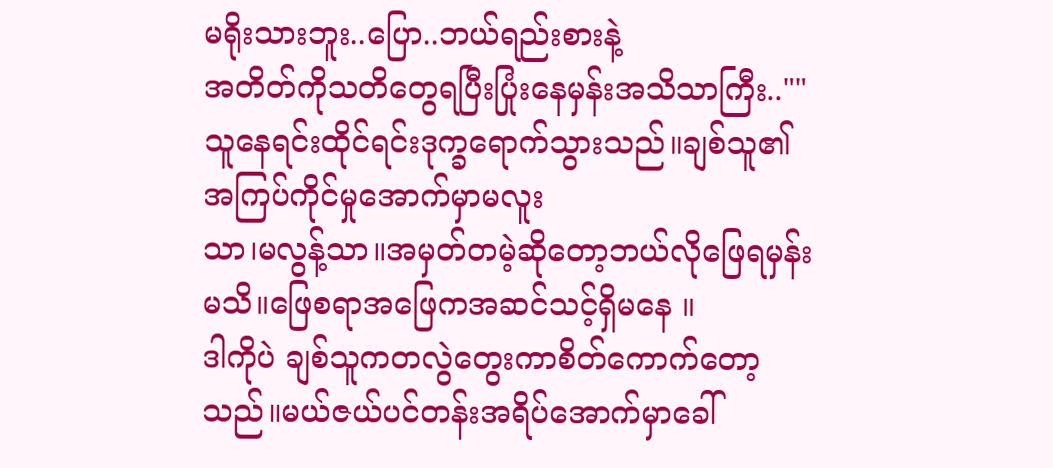မရိုးသားဘူး..ပြော..ဘယ်ရည်းစားနဲ့
အတိတ်ကိုသတိတွေရပြီးပြုံးနေမှန်းအသိသာကြီး..""
သူနေရင်းထိုင်ရင်းဒုက္ခရောက်သွားသည်။ချစ်သူ၏အကြပ်ကိုင်မှုအောက်မှာမလူး
သာ၊မလွန့်သာ။အမှတ်တမဲ့ဆိုတော့ဘယ်လိုဖြေရမှန်းမသိ။ဖြေစရာအဖြေကအဆင်သင့်ရှိမနေ ။
ဒါကိုပဲ ချစ်သူကတလွဲတွေးကာစိတ်ကောက်တော့သည်။မယ်ဇယ်ပင်တန်းအရိပ်အောက်မှာခေါ်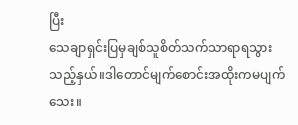ပြီး
သေချာရှင်းပြမှချစ်သူစိတ်သက်သာရာရသွားသည့်နှယ်။ဒါတောင်မျက်စောင်းအထိုးကမပျက်သေး။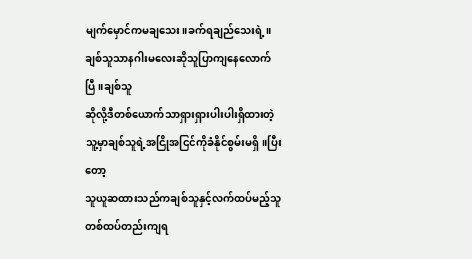မျက်မှောင်ကမချသေး။ခက်ရချည်သေးရဲ့။ချစ်သူသာနဂါးမလေးဆိုသူပြာကျနေလောက်ပြီ။ချစ်သူ
ဆိုလို့ဒီတစ်ယောက်သာရှားရှားပါးပါးရှိထားတဲ့သူ့မှာချစ်သူရဲ့အငြိုအငြင်ကိုခံနိုင်စွမ်းမရှိ။ပြီးတော့
သူယူဆထားသည်ကချစ်သူနှင့်လက်ထပ်မည့်သူတစ်ထပ်တည်းကျရ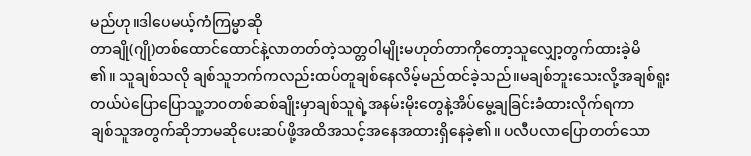မည်ဟု။ဒါပေမယ့်ကံကြမ္မာဆို
တာချို(ဂျို)တစ်ထောင်ထောင်နဲ့လာတတ်တဲ့သတ္တဝါမျိုးမဟုတ်တာကိုတော့သူလျှော့တွက်ထားခဲ့မိ
၏။ သူချစ်သလို ချစ်သူဘက်ကလည်းထပ်တူချစ်နေလိမ့်မည်ထင်ခဲ့သည်။မချစ်ဘူးသေးလို့အချစ်ရူး
တယ်ပဲပြောပြောသူ့ဘ၀တစ်ဆစ်ချိုးမှာချစ်သူရဲ့အနမ်းမိုးတွေနဲ့အိပ်မွေ့ချခြင်းခံထားလိုက်ရကာ
ချစ်သူအတွက်ဆိုဘာမဆိုပေးဆပ်ဖို့အထိအသင့်အနေအထားရှိနေခဲ့၏။ ပလီပလာပြောတတ်သော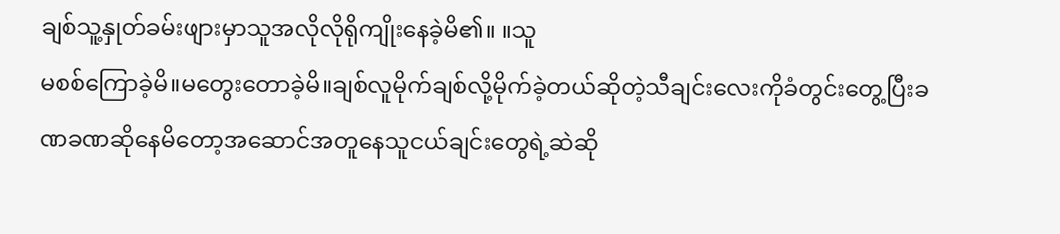ချစ်သူ့နှုတ်ခမ်းဖျားမှာသူအလိုလိုရိုကျိုးနေခဲ့မိ၏။ ။သူ
မစစ်ကြောခဲ့မိ။မတွေးတောခဲ့မိ။ချစ်လူမိုက်ချစ်လို့မိုက်ခဲ့တယ်ဆိုတဲ့သီချင်းလေးကိုခံတွင်းတွေ့ပြီးခ
ဏခဏဆိုနေမိတော့အဆောင်အတူနေသူငယ်ချင်းတွေရဲ့ဆဲဆို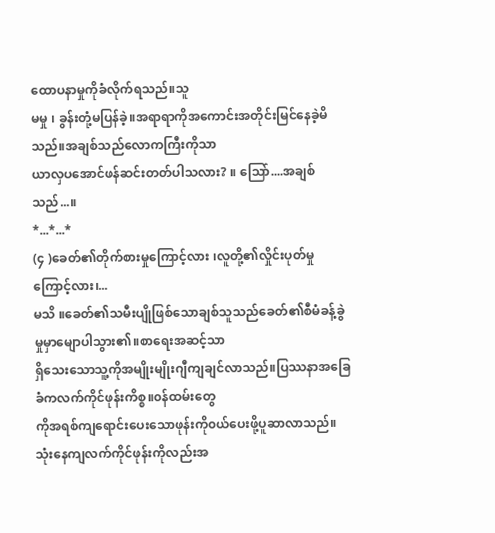ထောပနာမှုကိုခံလိုက်ရသည်။သူ
မမှု ၊ ခွန်းတုံ့မပြန်ခဲ့။အရာရာကိုအကောင်းအတိုင်းမြင်နေခဲ့မိသည်။အချစ်သည်လောကကြီးကိုသာ
ယာလှပအောင်ဖန်ဆင်းတတ်ပါသလား? ။ သြော်....အချစ်သည်...။
*...*...*
(၄ )ခေတ်၏တိုက်စားမှုကြောင့်လား ၊လူတို့၏လှိုင်းပုတ်မှုကြောင့်လား၊...
မသိ ။ခေတ်၏သမီးပျိုဖြစ်သောချစ်သူသည်ခေတ်၏စီမံခန့်ခွဲမှုမှာမျောပါသွား၏။စာရေးအဆင့်သာ
ရှိသေးသောသူ့ကိုအမျိုးမျိုးဂျီကျချင်လာသည်။ပြဿနာအခြေခံကလက်ကိုင်ဖုန်းကိစ္စ။၀န်ထမ်းတွေ
ကိုအရစ်ကျရောင်းပေးသောဖုန်းကို၀ယ်ပေးဖို့ပူဆာလာသည်။သုံးနေကျလက်ကိုင်ဖုန်းကိုလည်းအ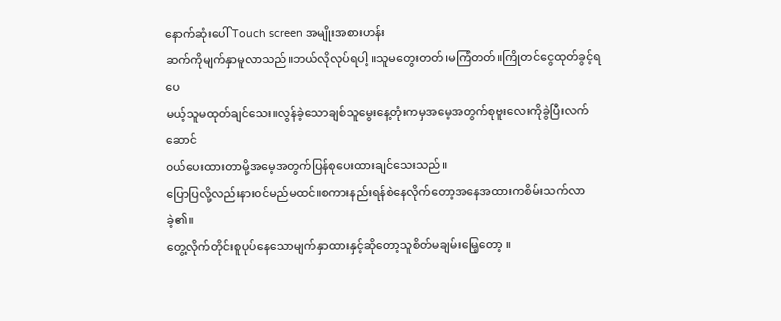နောက်ဆုံးပေါ် Touch screen အမျိုးအစားဟန်း
ဆက်ကိုမျက်နှာမူလာသည်။ဘယ်လိုလုပ်ရပါ့ ။သူမတွေးတတ်၊မကြံတတ်။ကြိုတင်ငွေထုတ်ခွင့်ရပေ
မယ့်သူမထုတ်ချင်သေး။လွန်ခဲ့သောချစ်သူမွေးနေ့တုံးကမှအမေ့အတွက်စုဗူးလေးကိုခွဲပြီးလက်ဆောင်
၀ယ်ပေးထားတာမို့အမေ့အတွက်ပြန်စုပေးထားချင်သေးသည်။
ပြောပြလို့လည်းနား၀င်မည်မထင်။စကားနည်းရန်စဲနေလိုက်တော့အနေအထားကစိမ်းသက်လာခဲ့၏။
တွေ့လိုက်တိုင်းစူပုပ်နေသောမျက်နှာထားနှင့်ဆိုတော့သူစိတ်မချမ်းမြေ့တော့ ။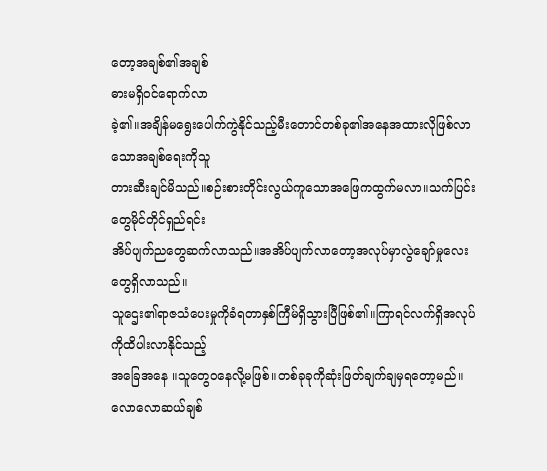တော့အချစ်၏အချစ်
ဓားမရှိ၀င်ရောက်လာ
ခဲ့၏။အချိန်မရွေးပေါက်ကွဲနိုင်သည့်မီးတောင်တစ်ခု၏အနေအထားလိုဖြစ်လာသောအချစ်ရေးကိုသူ
တားဆီးချင်မိသည်။စဉ်းစားတိုင်းလွယ်ကူသောအဖြေကထွက်မလာ။သက်ပြင်းတွေမိုင်တိုင်ရှည်ရင်း
အိပ်ပျက်ညတွေဆက်လာသည်။အအိပ်ပျက်လာတော့အလုပ်မှာလွဲချော်မှုလေးတွေရှိလာသည်။
သူဌေး၏ရာဇသံပေးမှုကိုခံရတာနှစ်ကြီမ်ရှိသွားပြီဖြစ်၏။ကြာရင်လက်ရှိအလုပ်ကိုထိပါးလာနိုင်သည့်
အခြေအနေ ။သူတွေ၀နေလို့မဖြစ်။တစ်ခုခုကိုဆုံးဖြတ်ချက်ချမှရတော့မည်။လောလောဆယ်ချစ်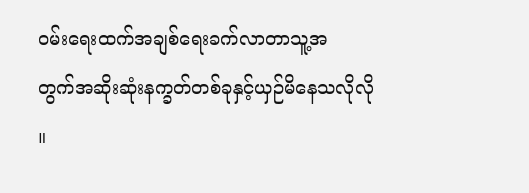၀မ်းရေးထက်အချစ်ရေးခက်လာတာသူ့အ
တွက်အဆိုးဆုံးနက္ခတ်တစ်ခုနှင့်ယှဉ်မိနေသလိုလို ။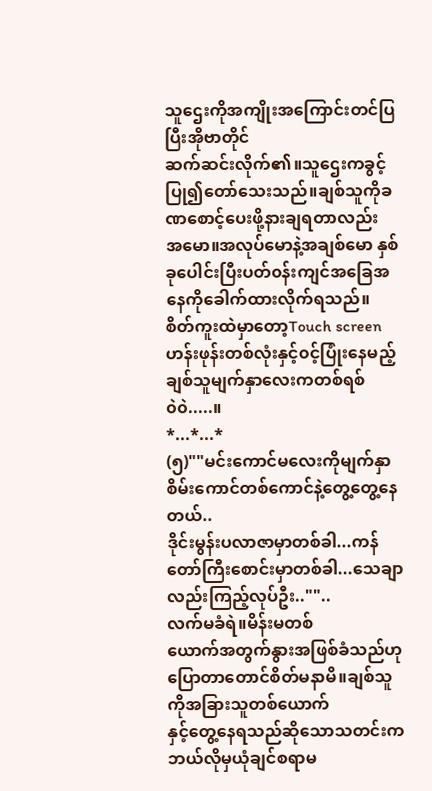သူဌေးကိုအကျိုးအကြောင်းတင်ပြပြီးအိုဗာတိုင်
ဆက်ဆင်းလိုက်၏။သူဌေးကခွင့်ပြု၍တော်သေးသည်။ချစ်သူကိုခဏစောင့်ပေးဖို့နားချရတာလည်း
အမော။အလုပ်မောနဲ့အချစ်မော နှစ်ခုပေါင်းပြီးပတ်၀န်းကျင်အခြေအနေကိုခေါက်ထားလိုက်ရသည်။
စိတ်ကူးထဲမှာတော့Touch screenဟန်းဖုန်းတစ်လုံးနှင့်၀င့်ပြုံးနေမည့်ချစ်သူမျက်နှာလေးကတစ်ရစ်
၀ဲ၀ဲ.....။
*...*...*
(၅)""မင်းကောင်မလေးကိုမျက်နှာစိမ်းကောင်တစ်ကောင်နဲ့တွေ့တွေ့နေတယ်..
ဒိုင်းမွန်းပလာဇာမှာတစ်ခါ...ကန်တော်ကြီးစောင်းမှာတစ်ခါ...သေချာလည်းကြည့်လုပ်ဦး..""..
လက်မခံရဲ။မိန်းမတစ်
ယောက်အတွက်နွားအဖြစ်ခံသည်ဟုပြောတာတောင်စိတ်မနာမိ။ချစ်သူကိုအခြားသူတစ်ယောက်
နှင့်တွေ့နေရသည်ဆိုသောသတင်းကဘယ်လိုမှယုံချင်စရာမ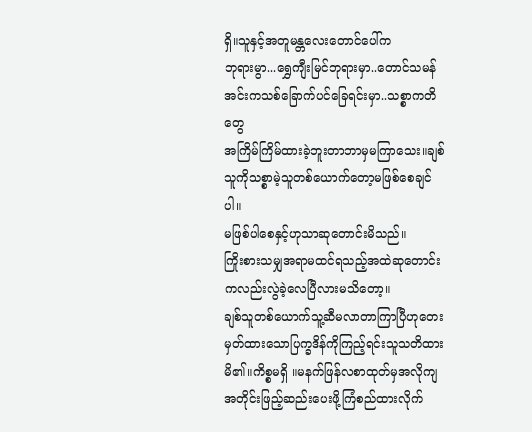ရှိ။သူနှင့်အတူမန္တလေးတောင်ပေါ်က
ဘုရားမွာ...ရွှေကျီးမြင်ဘုရားမှာ..တောင်သမန်အင်းကသစ်ခြောက်ပင်ခြေရင်းမှာ..သစ္စာကတိတွေ
အကြိမ်ကြိမ်ထားခဲ့ဘူးတာဘာမှမကြာသေး။ချစ်သူကိုသစ္စာမဲ့သူတစ်ယောက်တော့မဖြစ်စေချင်ပါ။
မဖြစ်ပါစေနှင့်ဟုသာဆုတောင်းမိသည်။
ကြိုးစားသမျှအရာမထင်ရသည့်အထဲဆုတောင်းကလည်းလွဲခဲ့လေပြီလားမသိတော့။
ချစ်သူတစ်ယောက်သူ့ဆီမလာတာကြာပြီဟုတေးမှတ်ထားသောပြက္ခဒိန်ကိုကြည့်ရင်းသူသတိထား
မိ၏။ကိစ္စမရှိ ။မနက်ဖြန်လစာထုတ်မှအလိုကျအတိုင်းဖြည့်ဆည်းပေးဖို့ကြံစည်ထားလိုက်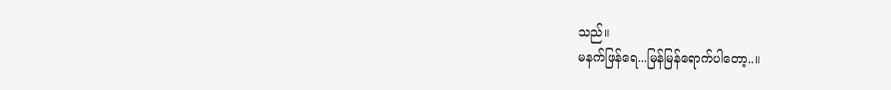သည်။
မနက်ဖြန်ရေ...မြန်မြန်ရောက်ပါတော့..။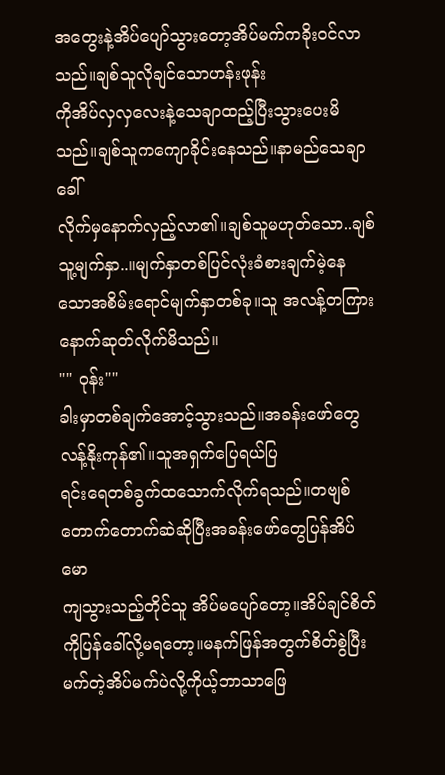အတွေးနဲ့အိပ်ပျော်သွားတော့အိပ်မက်ကခိုး၀င်လာသည်။ချစ်သူလိုချင်သောဟန်းဖုန်း
ကိုအိပ်လှလှလေးနဲ့သေချာထည့်ပြီးသွားပေးမိသည်။ချစ်သူကကျောခိုင်းနေသည်။နာမည်သေချာခေါ်
လိုက်မှနောက်လှည့်လာ၏။ချစ်သူမဟုတ်သော..ချစ်သူ့မျက်နှာ..။မျက်နှာတစ်ပြင်လုံးခံစားချက်မဲ့နေ
သောအစိမ်းရောင်မျက်နှာတစ်ခု။သူ အလန့်တကြားနောက်ဆုတ်လိုက်မိသည်။
"" ၀ုန်း""
ခါးမှာတစ်ချက်အောင့်သွားသည်။အခန်းဖော်တွေလန့်နိုးကုန်၏။သူအရှက်ပြေရယ်ပြ
ရင်းရေတစ်ခွက်ထသောက်လိုက်ရသည်။တဗျစ်တောက်တောက်ဆဲဆိုပြီးအခန်းဖော်တွေပြန်အိပ်မော
ကျသွားသည့်တိုင်သူ အိပ်မပျော်တော့။အိပ်ချင်စိတ်ကိုပြန်ခေါ်လို့မရတော့။မနက်ဖြန်အတွက်စိတ်စွဲပြီး
မက်တဲ့အိပ်မက်ပဲလို့ကိုယ့်ဘာသာဖြေ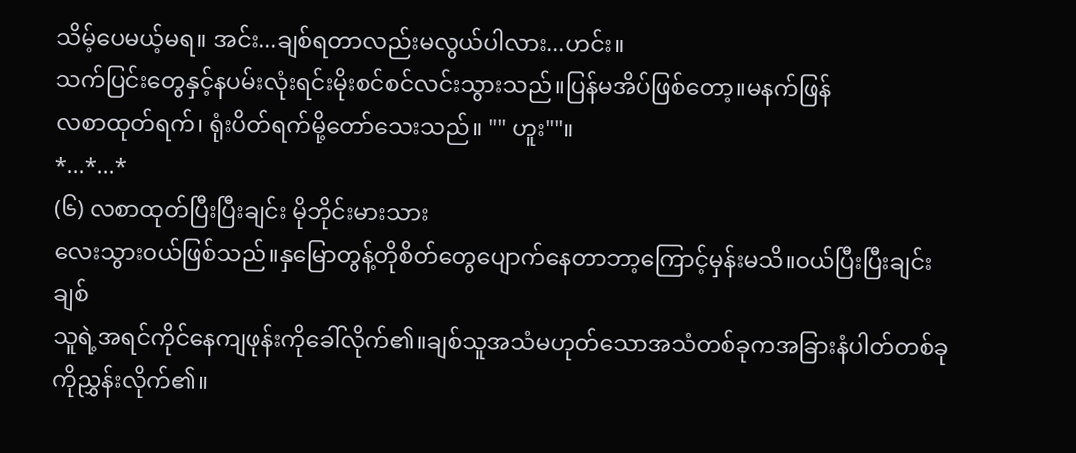သိမ့်ပေမယ့်မရ။ အင်း...ချစ်ရတာလည်းမလွယ်ပါလား...ဟင်း။
သက်ပြင်းတွေနှင့်နပမ်းလုံးရင်းမိုးစင်စင်လင်းသွားသည်။ပြန်မအိပ်ဖြစ်တော့။မနက်ဖြန်
လစာထုတ်ရက်၊ ရုံးပိတ်ရက်မို့တော်သေးသည်။ "" ဟူး""။
*...*...*
(၆) လစာထုတ်ပြီးပြီးချင်း မိုဘိုင်းမားသား
လေးသွား၀ယ်ဖြစ်သည်။နှမြောတွန့်တိုစိတ်တွေပျောက်နေတာဘာ့ကြောင့်မှန်းမသိ။၀ယ်ပြီးပြီးချင်းချစ်
သူရဲ့အရင်ကိုင်နေကျဖုန်းကိုခေါ်လိုက်၏။ချစ်သူအသံမဟုတ်သောအသံတစ်ခုကအခြားနံပါတ်တစ်ခု
ကိုညွှန်းလိုက်၏။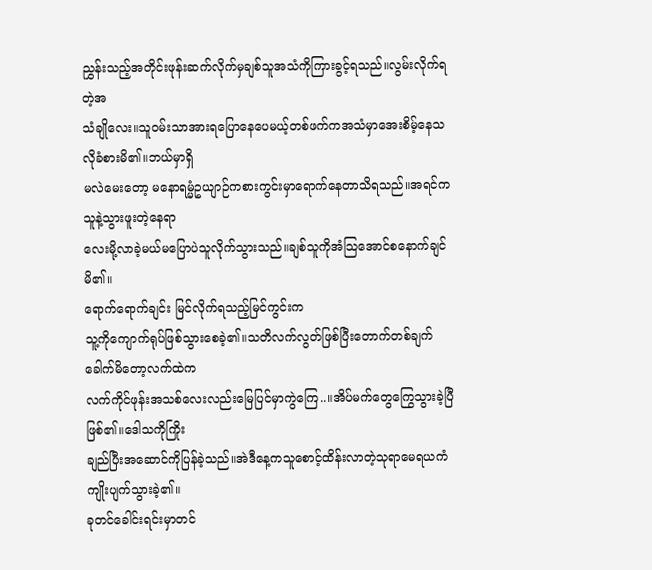ညွှန်းသည့်အတိုင်းဖုန်းဆက်လိုက်မှချစ်သူအသံကိုကြားခွင့်ရသည်။လွမ်းလိုက်ရတဲ့အ
သံချိုလေး။သူ၀မ်းသာအားရပြောနေပေမယ့်တစ်ဖက်ကအသံမှာအေးစိမ့်နေသလိုခံစားမိ၏။ဘယ်မှာရှိ
မလဲမေးတော့ မနောရမ္မံဥယျာဉ်ကစားကွင်းမှာရောက်နေတာသိရသည်။အရင်ကသူနဲ့သွားဖူးတဲ့နေရာ
လေးမို့လာခဲ့မယ်မပြောပဲသူလိုက်သွားသည်။ချစ်သူကိုအံသြအောင်စနောက်ချင်မိ၏။
ရောက်ရောက်ချင်း မြင်လိုက်ရသည့်မြင်ကွင်းက
သူ့ကိုကျောက်ရုပ်ဖြစ်သွားစေခဲ့၏။သတိလက်လွတ်ဖြစ်ပြီးတောက်တစ်ချက်ခေါက်မိတော့လက်ထဲက
လက်ကိုင်ဖုန်းအသစ်လေးလည်းမြေပြင်မှာကွဲကြေ..။အိပ်မက်တွေကြွေသွားခဲ့ပြီဖြစ်၏။ဒေါသကိုကြိုး
ချည်ပြီးအဆောင်ကိုပြန်ခဲ့သည်။အဲဒီနေ့ကသူစောင့်ထိန်းလာတဲ့သုရာမေရယကံကျိုးပျက်သွားခဲ့၏။
ခုတင်ခေါင်းရင်းမှာတင်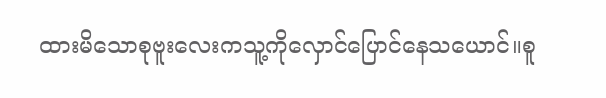ထားမိသောစုဗူးလေးကသူ့ကိုလှောင်ပြောင်နေသယောင်။စူ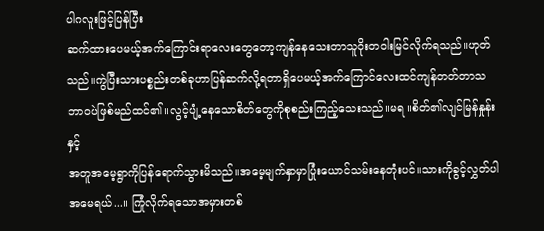ပါဂလူးဖြင့်ပြန်ပြီး
ဆက်ထားပေမယ့်အက်ကြောင်းရာလေးတွေတော့ကျန်နေသေးတာသူ၀ိုးတဝါးမြင်လိုက်ရသည်။ဟုတ်
သည်။ကွဲပြီးသားပစ္စည်းတစ်ခုဟာပြန်ဆက်လို့ရတာရှိပေမယ့်အက်ကြောင်လေးထင်ကျန်တတ်တာသ
ဘာ၀ပဲဖြစ်မည်ထင်၏။လွင့်ပျံ့နေသောစိတ်တွေကိုစုစည်းကြည့်သေးသည်။မရ ။စိတ်၏လျင်မြန်နှုန်းနှင့်
အတူအမေ့ရွာကိုပြန်ရောက်သွားမိသည်။အမေ့မျက်နှာမှာပြုံးယောင်သမ်းနေတုံးပင်။သားကိုခွင့်လွှတ်ပါ
အမေရယ်...။ ကြုံလိုက်ရသောအမှားတစ်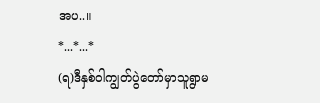အပ..။
*...*...*
(ရ)ဒီနှစ်ဝါကျွတ်ပွဲတော်မှာသူရွာမ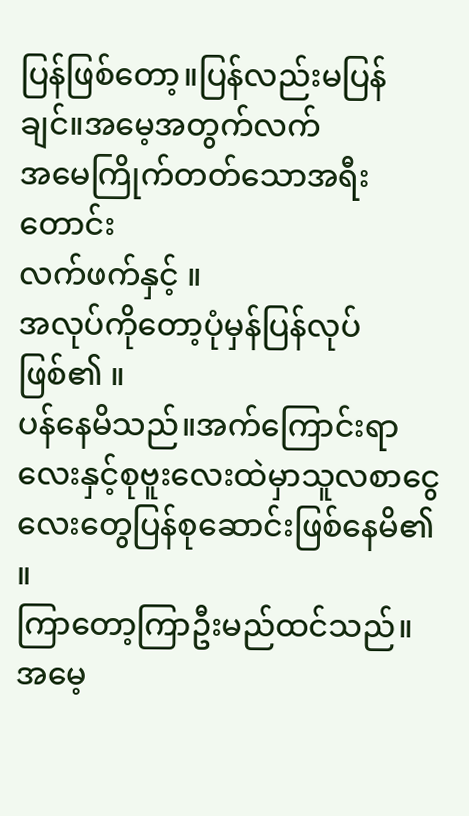ပြန်ဖြစ်တော့။ပြန်လည်းမပြန်ချင်။အမေ့အတွက်လက်
အမေကြိုက်တတ်သောအရီးတောင်း
လက်ဖက်နှင့် ။
အလုပ်ကိုတော့ပုံမှန်ပြန်လုပ်ဖြစ်၏ ။
ပန်နေမိသည်။အက်ကြောင်းရာလေးနှင့်စုဗူးလေးထဲမှာသူလစာငွေလေးတွေပြန်စုဆောင်းဖြစ်နေမိ၏ ။
ကြာတော့ကြာဦးမည်ထင်သည်။အမေ့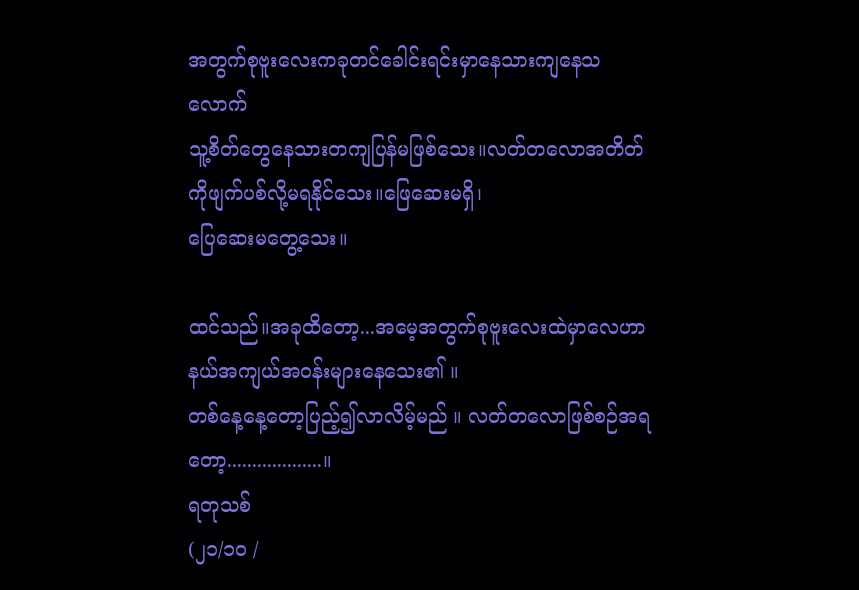အတွက်စုဗူးလေးကခုတင်ခေါင်းရင်းမှာနေသားကျနေသလောက်
သူ့စိတ်တွေနေသားတကျပြန်မဖြစ်သေး။လတ်တလောအတိတ်ကိုဖျက်ပစ်လို့မရနိုင်သေး။ဖြေဆေးမရှိ၊
ပြေဆေးမတွေ့သေး။

ထင်သည်။အခုထိတော့...အမေ့အတွက်စုဗူးလေးထဲမှာလေဟာနယ်အကျယ်အ၀န်းများနေသေး၏ ။
တစ်နေ့နေ့တော့ပြည့်၍လာလိမ့်မည် ။ လတ်တလောဖြစ်စဉ်အရတော့...................။
ရတုသစ်
(၂၁/၁၀ /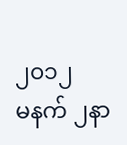၂၀၁၂
မနက် ၂နာ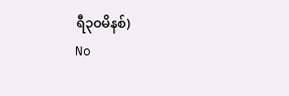ရီ၃၀မိနစ်)
No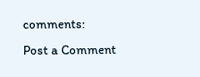comments:
Post a Comment